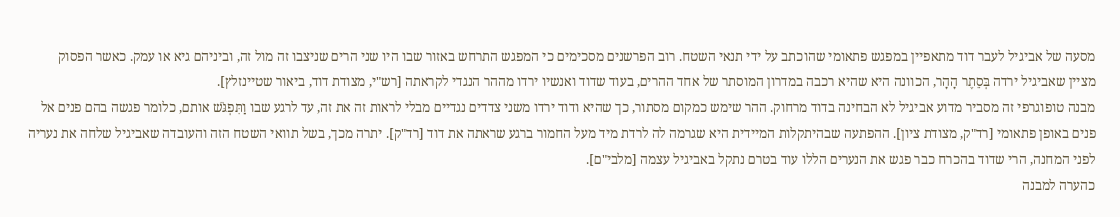מסעה של אביגיל לעבר דוד מתאפיין במפגש פתאומי שהוכתב על ידי תנאי השטח. רוב הפרשנים מסכימים כי המפגש התרחש באזור שבו היו שני הרים שניצבו זה מול זה, וביניהם גיא או עמק. כאשר הפסוק מציין שאביגיל ירדה בְּסֵתֶר הָהָר, הכוונה היא שהיא רכבה במדרון המוסתר של אחד ההרים, בעוד שדוד ואנשיו ירדו מההר הנגדי לקראתה [רש"י, מצודת דוד, ביאור שטיינזלץ].
מבנה טופוגרפי זה מסביר מדוע אביגיל לא הבחינה בדוד מרחוק. ההר שימש כמקום מסתור, כך שהיא ודוד ירדו משני צדדים נגדיים מבלי לראות זה את זה, עד לרגע שבו וַתִּפְגֹּשׁ אותם, כלומר פגשה בהם פנים אל פנים באופן פתאומי [רד"ק, מצודת ציון]. ההפתעה שבהיתקלות המיידית היא שגרמה לה לרדת מיד מעל החמור ברגע שראתה את דוד [רד"ק]. יתרה מכך, בשל תוואי השטח הזה והעובדה שאביגיל שלחה את נעריה לפני המחנה, הרי שדוד בהכרח כבר פגש את הנערים הללו עוד בטרם נתקל באביגיל עצמה [מלבי"ם].
כהערה למבנה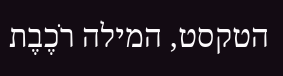הטקסט, המילה רֹכֶבֶת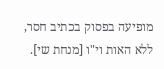מופיעה בפסוק בכתיב חסר, ללא האות וי"ו [מנחת שי].